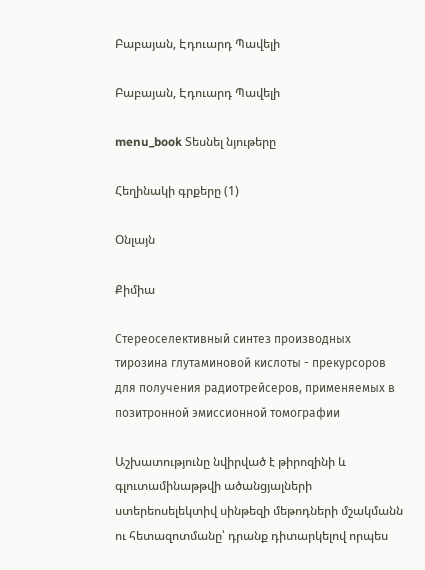Բաբայան, Էդուարդ Պավելի

Բաբայան, Էդուարդ Պավելի

menu_book Տեսնել նյութերը

Հեղինակի գրքերը (1)

Օնլայն

Քիմիա

Стереоселективный синтез производных тирозина глутаминовой кислоты - прекурсоров для получения радиотрейсеров, применяемых в позитронной эмиссионной томографии

Աշխատությունը նվիրված է թիրոզինի և գլուտամինաթթվի ածանցյալների ստերեոսելեկտիվ սինթեզի մեթոդների մշակմանն ու հետազոտմանը՝ դրանք դիտարկելով որպես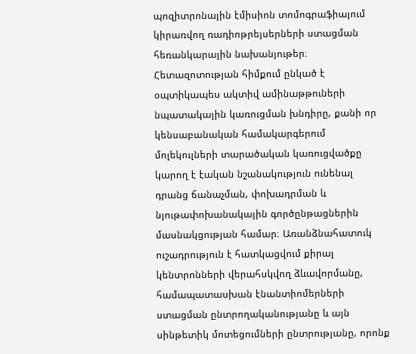պոզիտրոնային էմիսիոն տոմոգրաֆիայում կիրառվող ռադիոթրեյսերների ստացման հեռանկարային նախանյութեր։ Հետազոտության հիմքում ընկած է օպտիկապես ակտիվ ամինաթթուների նպատակային կառուցման խնդիրը, քանի որ կենսաբանական համակարգերում մոլեկուլների տարածական կառուցվածքը կարող է էական նշանակություն ունենալ դրանց ճանաչման, փոխադրման և նյութափոխանակային գործընթացներին մասնակցության համար։ Առանձնահատուկ ուշադրություն է հատկացվում քիրալ կենտրոնների վերահսկվող ձևավորմանը, համապատասխան էնանտիոմերների ստացման ընտրողականությանը և այն սինթետիկ մոտեցումների ընտրությանը, որոնք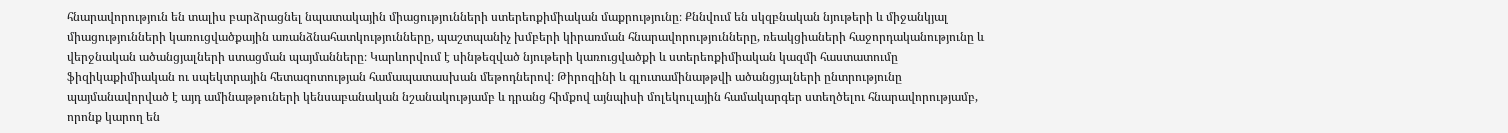հնարավորություն են տալիս բարձրացնել նպատակային միացությունների ստերեոքիմիական մաքրությունը։ Քննվում են սկզբնական նյութերի և միջանկյալ միացությունների կառուցվածքային առանձնահատկությունները, պաշտպանիչ խմբերի կիրառման հնարավորությունները, ռեակցիաների հաջորդականությունը և վերջնական ածանցյալների ստացման պայմանները։ Կարևորվում է սինթեզված նյութերի կառուցվածքի և ստերեոքիմիական կազմի հաստատումը ֆիզիկաքիմիական ու սպեկտրային հետազոտության համապատասխան մեթոդներով։ Թիրոզինի և գլուտամինաթթվի ածանցյալների ընտրությունը պայմանավորված է այդ ամինաթթուների կենսաբանական նշանակությամբ և դրանց հիմքով այնպիսի մոլեկուլային համակարգեր ստեղծելու հնարավորությամբ, որոնք կարող են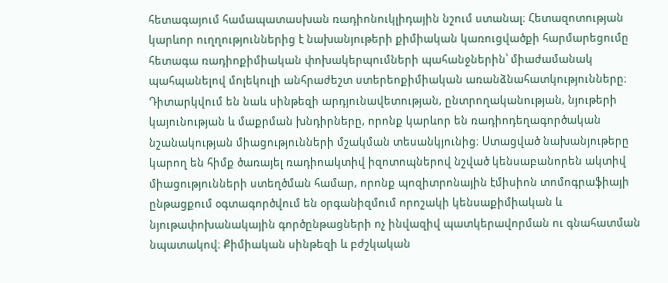հետագայում համապատասխան ռադիոնուկլիդային նշում ստանալ։ Հետազոտության կարևոր ուղղություններից է նախանյութերի քիմիական կառուցվածքի հարմարեցումը հետագա ռադիոքիմիական փոխակերպումների պահանջներին՝ միաժամանակ պահպանելով մոլեկուլի անհրաժեշտ ստերեոքիմիական առանձնահատկությունները։ Դիտարկվում են նաև սինթեզի արդյունավետության, ընտրողականության, նյութերի կայունության և մաքրման խնդիրները, որոնք կարևոր են ռադիոդեղագործական նշանակության միացությունների մշակման տեսանկյունից։ Ստացված նախանյութերը կարող են հիմք ծառայել ռադիոակտիվ իզոտոպներով նշված կենսաբանորեն ակտիվ միացությունների ստեղծման համար, որոնք պոզիտրոնային էմիսիոն տոմոգրաֆիայի ընթացքում օգտագործվում են օրգանիզմում որոշակի կենսաքիմիական և նյութափոխանակային գործընթացների ոչ ինվազիվ պատկերավորման ու գնահատման նպատակով։ Քիմիական սինթեզի և բժշկական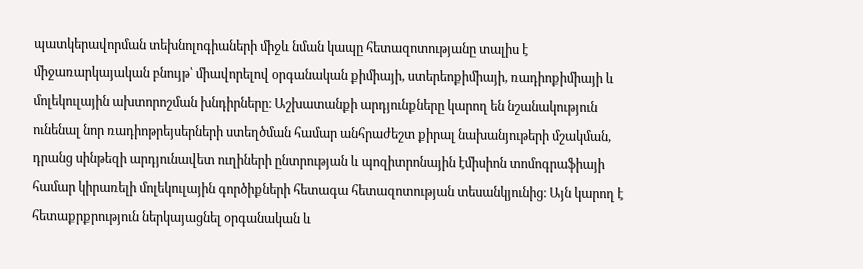պատկերավորման տեխնոլոգիաների միջև նման կապը հետազոտությանը տալիս է միջառարկայական բնույթ՝ միավորելով օրգանական քիմիայի, ստերեոքիմիայի, ռադիոքիմիայի և մոլեկուլային ախտորոշման խնդիրները։ Աշխատանքի արդյունքները կարող են նշանակություն ունենալ նոր ռադիոթրեյսերների ստեղծման համար անհրաժեշտ քիրալ նախանյութերի մշակման, դրանց սինթեզի արդյունավետ ուղիների ընտրության և պոզիտրոնային էմիսիոն տոմոգրաֆիայի համար կիրառելի մոլեկուլային գործիքների հետագա հետազոտության տեսանկյունից։ Այն կարող է հետաքրքրություն ներկայացնել օրգանական և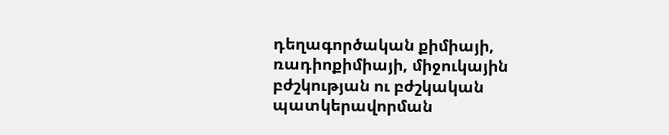դեղագործական քիմիայի, ռադիոքիմիայի, միջուկային բժշկության ու բժշկական պատկերավորման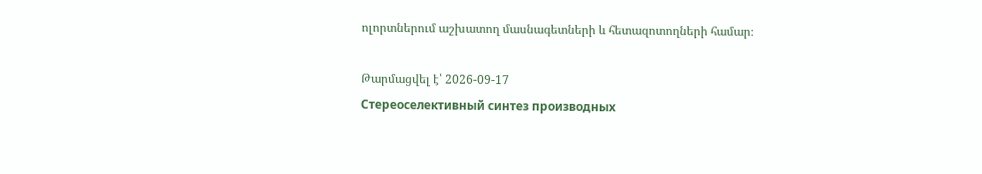ոլորտներում աշխատող մասնագետների և հետազոտողների համար։

Թարմացվել է՝ 2026-09-17
Стереоселективный синтез производных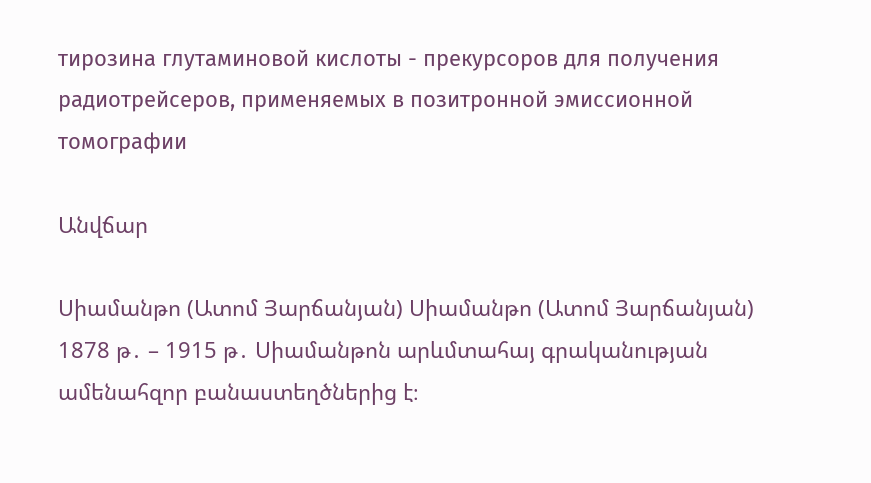тирозина глутаминовой кислоты - прекурсоров для получения радиотрейсеров, применяемых в позитронной эмиссионной томографии

Անվճար

Սիամանթո (Ատոմ Յարճանյան) Սիամանթո (Ատոմ Յարճանյան) 1878 թ․ – 1915 թ․ Սիամանթոն արևմտահայ գրականության ամենահզոր բանաստեղծներից է։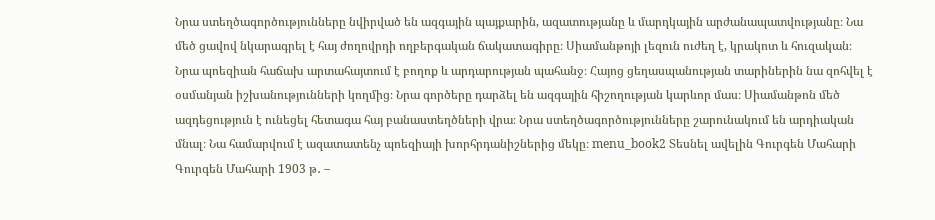Նրա ստեղծագործությունները նվիրված են ազգային պայքարին, ազատությանը և մարդկային արժանապատվությանը։ Նա մեծ ցավով նկարագրել է հայ ժողովրդի ողբերգական ճակատագիրը։ Սիամանթոյի լեզուն ուժեղ է, կրակոտ և հուզական։ Նրա պոեզիան հաճախ արտահայտում է բողոք և արդարության պահանջ։ Հայոց ցեղասպանության տարիներին նա զոհվել է օսմանյան իշխանությունների կողմից։ Նրա գործերը դարձել են ազգային հիշողության կարևոր մաս։ Սիամանթոն մեծ ազդեցություն է ունեցել հետագա հայ բանաստեղծների վրա։ Նրա ստեղծագործությունները շարունակում են արդիական մնալ։ Նա համարվում է ազատատենչ պոեզիայի խորհրդանիշներից մեկը։ menu_book2 Տեսնել ավելին Գուրգեն Մահարի Գուրգեն Մահարի 1903 թ․ –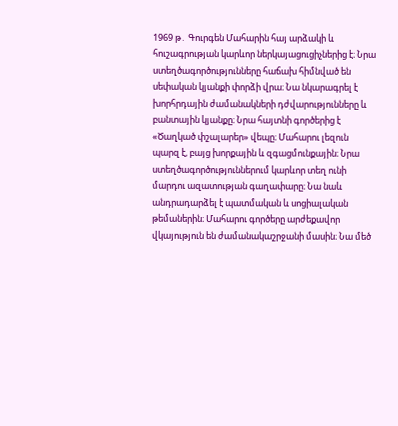1969 թ․ Գուրգեն Մահարին հայ արձակի և հուշագրության կարևոր ներկայացուցիչներից է։ Նրա ստեղծագործությունները հաճախ հիմնված են սեփական կյանքի փորձի վրա։ Նա նկարագրել է խորհրդային ժամանակների դժվարությունները և բանտային կյանքը։ Նրա հայտնի գործերից է «Ծաղկած փշալարեր» վեպը։ Մահարու լեզուն պարզ է, բայց խորքային և զգացմունքային։ Նրա ստեղծագործություններում կարևոր տեղ ունի մարդու ազատության գաղափարը։ Նա նաև անդրադարձել է պատմական և սոցիալական թեմաներին։ Մահարու գործերը արժեքավոր վկայություն են ժամանակաշրջանի մասին։ Նա մեծ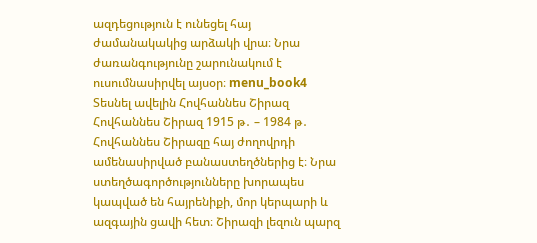ազդեցություն է ունեցել հայ ժամանակակից արձակի վրա։ Նրա ժառանգությունը շարունակում է ուսումնասիրվել այսօր։ menu_book4 Տեսնել ավելին Հովհաննես Շիրազ Հովհաննես Շիրազ 1915 թ․ – 1984 թ․ Հովհաննես Շիրազը հայ ժողովրդի ամենասիրված բանաստեղծներից է։ Նրա ստեղծագործությունները խորապես կապված են հայրենիքի, մոր կերպարի և ազգային ցավի հետ։ Շիրազի լեզուն պարզ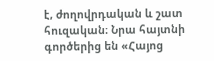է, ժողովրդական և շատ հուզական։ Նրա հայտնի գործերից են «Հայոց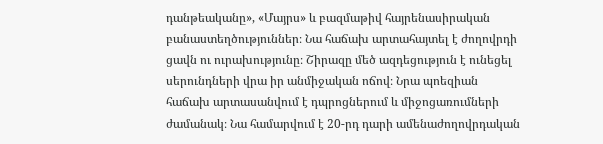դանթեականը», «Մայրս» և բազմաթիվ հայրենասիրական բանաստեղծություններ։ Նա հաճախ արտահայտել է ժողովրդի ցավն ու ուրախությունը։ Շիրազը մեծ ազդեցություն է ունեցել սերունդների վրա իր անմիջական ոճով։ Նրա պոեզիան հաճախ արտասանվում է դպրոցներում և միջոցառումների ժամանակ։ Նա համարվում է 20-րդ դարի ամենաժողովրդական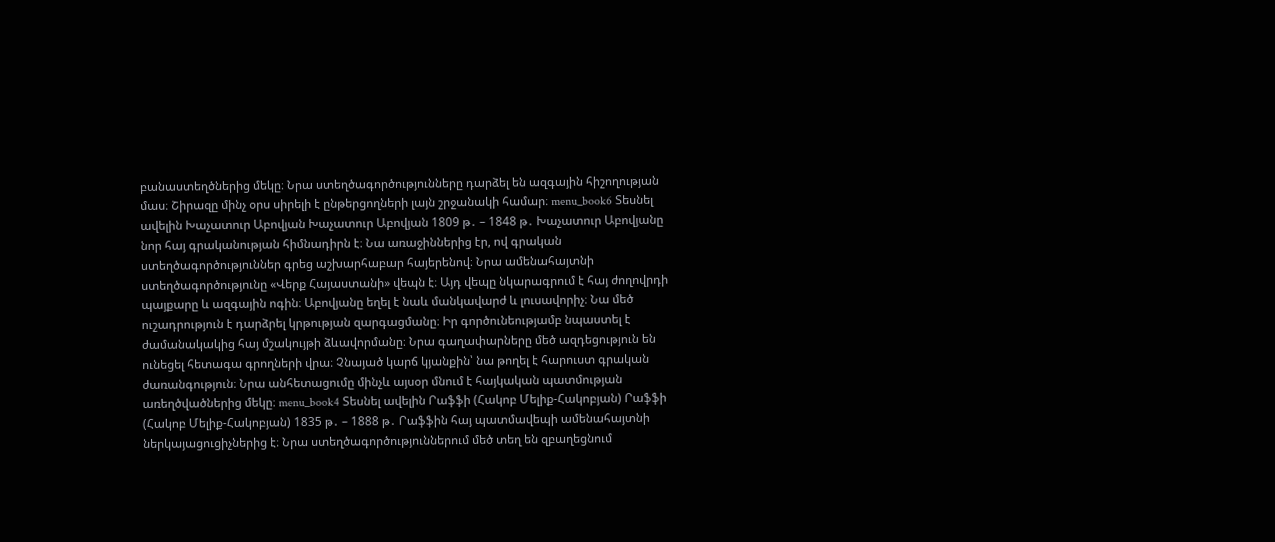բանաստեղծներից մեկը։ Նրա ստեղծագործությունները դարձել են ազգային հիշողության մաս։ Շիրազը մինչ օրս սիրելի է ընթերցողների լայն շրջանակի համար։ menu_book6 Տեսնել ավելին Խաչատուր Աբովյան Խաչատուր Աբովյան 1809 թ․ – 1848 թ․ Խաչատուր Աբովյանը նոր հայ գրականության հիմնադիրն է։ Նա առաջիններից էր, ով գրական ստեղծագործություններ գրեց աշխարհաբար հայերենով։ Նրա ամենահայտնի ստեղծագործությունը «Վերք Հայաստանի» վեպն է։ Այդ վեպը նկարագրում է հայ ժողովրդի պայքարը և ազգային ոգին։ Աբովյանը եղել է նաև մանկավարժ և լուսավորիչ։ Նա մեծ ուշադրություն է դարձրել կրթության զարգացմանը։ Իր գործունեությամբ նպաստել է ժամանակակից հայ մշակույթի ձևավորմանը։ Նրա գաղափարները մեծ ազդեցություն են ունեցել հետագա գրողների վրա։ Չնայած կարճ կյանքին՝ նա թողել է հարուստ գրական ժառանգություն։ Նրա անհետացումը մինչև այսօր մնում է հայկական պատմության առեղծվածներից մեկը։ menu_book4 Տեսնել ավելին Րաֆֆի (Հակոբ Մելիք-Հակոբյան) Րաֆֆի (Հակոբ Մելիք-Հակոբյան) 1835 թ․ – 1888 թ․ Րաֆֆին հայ պատմավեպի ամենահայտնի ներկայացուցիչներից է։ Նրա ստեղծագործություններում մեծ տեղ են զբաղեցնում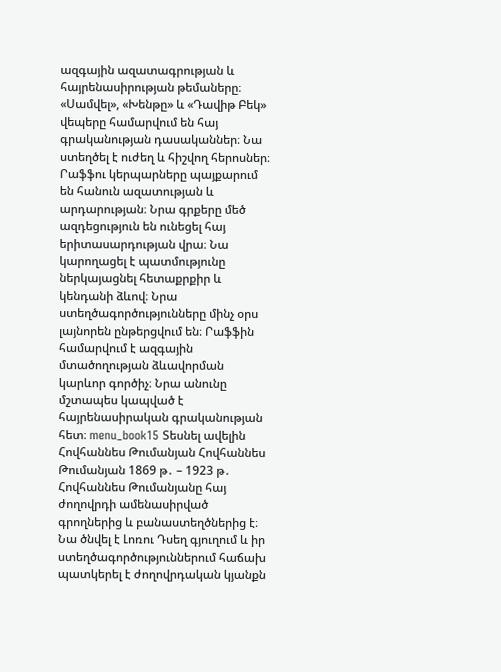ազգային ազատագրության և հայրենասիրության թեմաները։ «Սամվել», «Խենթը» և «Դավիթ Բեկ» վեպերը համարվում են հայ գրականության դասականներ։ Նա ստեղծել է ուժեղ և հիշվող հերոսներ։ Րաֆֆու կերպարները պայքարում են հանուն ազատության և արդարության։ Նրա գրքերը մեծ ազդեցություն են ունեցել հայ երիտասարդության վրա։ Նա կարողացել է պատմությունը ներկայացնել հետաքրքիր և կենդանի ձևով։ Նրա ստեղծագործությունները մինչ օրս լայնորեն ընթերցվում են։ Րաֆֆին համարվում է ազգային մտածողության ձևավորման կարևոր գործիչ։ Նրա անունը մշտապես կապված է հայրենասիրական գրականության հետ։ menu_book15 Տեսնել ավելին Հովհաննես Թումանյան Հովհաննես Թումանյան 1869 թ․ – 1923 թ․ Հովհաննես Թումանյանը հայ ժողովրդի ամենասիրված գրողներից և բանաստեղծներից է։ Նա ծնվել է Լոռու Դսեղ գյուղում և իր ստեղծագործություններում հաճախ պատկերել է ժողովրդական կյանքն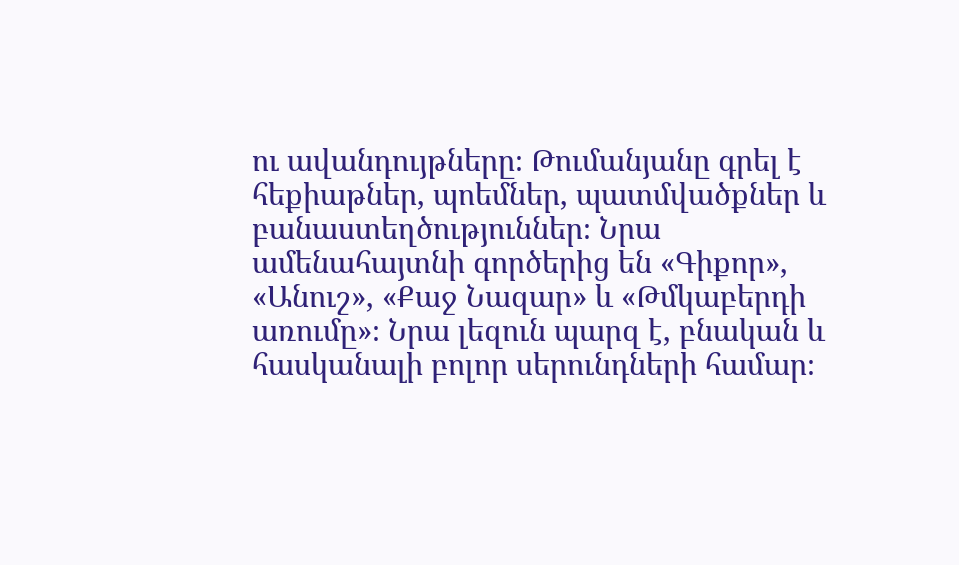ու ավանդույթները։ Թումանյանը գրել է հեքիաթներ, պոեմներ, պատմվածքներ և բանաստեղծություններ։ Նրա ամենահայտնի գործերից են «Գիքոր», «Անուշ», «Քաջ Նազար» և «Թմկաբերդի առումը»։ Նրա լեզուն պարզ է, բնական և հասկանալի բոլոր սերունդների համար։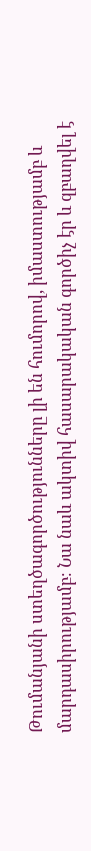Թումանյանի ստեղծագործությունները լի են հումորով, իմաստությամբ և մարդասիրությամբ։ Նա նաև ակտիվ հասարակական գործիչ էր և զբաղվել է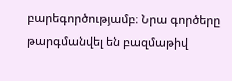բարեգործությամբ։ Նրա գործերը թարգմանվել են բազմաթիվ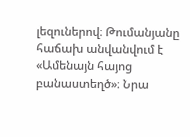լեզուներով։ Թումանյանը հաճախ անվանվում է «Ամենայն հայոց բանաստեղծ»։ Նրա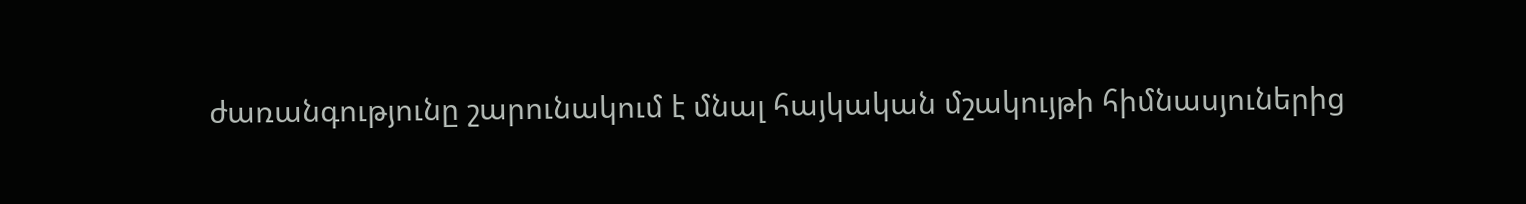ժառանգությունը շարունակում է մնալ հայկական մշակույթի հիմնասյուներից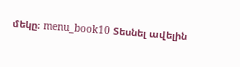մեկը։ menu_book10 Տեսնել ավելին